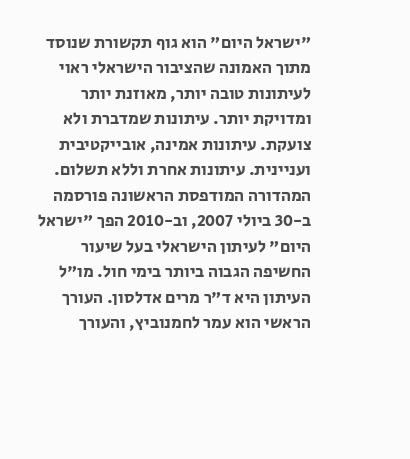"ישראל היום" הוא גוף תקשורת שנוסד מתוך האמונה שהציבור הישראלי ראוי לעיתונות טובה יותר, מאוזנת יותר ומדויקת יותר. עיתונות שמדברת ולא צועקת. עיתונות אמינה, אובייקטיבית ועניינית. עיתונות אחרת וללא תשלום. המהדורה המודפסת הראשונה פורסמה ב-30 ביולי 2007, וב-2010 הפך "ישראל היום" לעיתון הישראלי בעל שיעור החשיפה הגבוה ביותר בימי חול. מו"ל העיתון היא ד"ר מרים אדלסון. העורך הראשי הוא עמר לחמנוביץ, והעורך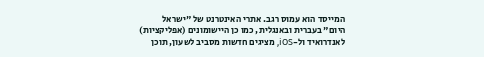המייסד הוא עמוס רגב. אתרי האינטרנט של "ישראל היום" בעברית ובאנגלית, כמו כן היישומונים (אפליקציות) לאנדרואיד ול-iOS, מציגים חדשות מסביב לשעון, תוכן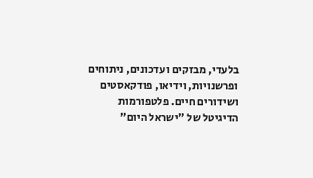בלעדי, מבזקים ועדכונים, ניתוחים ופרשנויות, וידיאו, פודקאסטים ושידורים חיים. פלטפורמות הדיגיטל של "ישראל היום"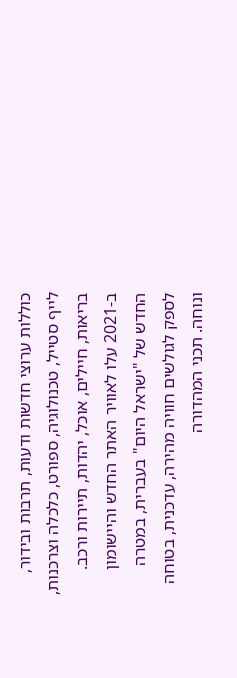כוללות ערוצי חדשות ודעות, תרבות ובידור, לייף סטייל, טכנולוגיה, ספורט, כלכלה וצרכנות, בריאות, חיילים, אוכל, יהדות, תיירות ורכב. ב-2021 עלו לאוויר האתר החדש והיישומון החדש של "ישראל היום" בעברית, במטרה לספק לגולשים חוויה מהירה, עדכנית, בטוחה ונוחה. תכני המהדורה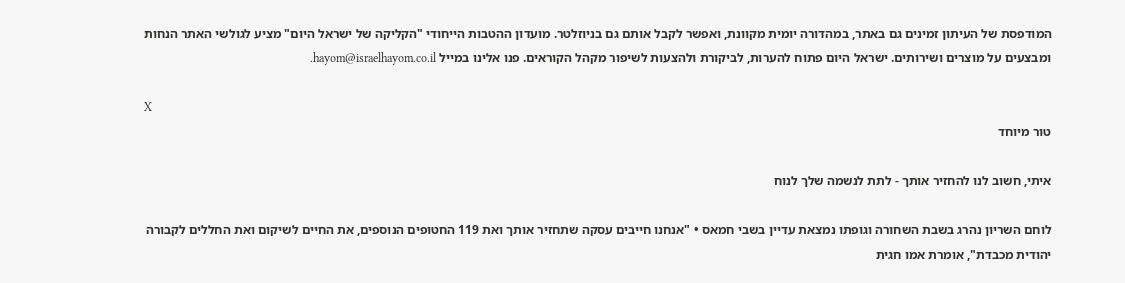המודפסת של העיתון זמינים גם באתר, במהדורה יומית מקוונת, ואפשר לקבל אותם גם בניוזלטר. מועדון ההטבות הייחודי "הקליקה של ישראל היום" מציע לגולשי האתר הנחות ומבצעים על מוצרים ושירותים. ישראל היום פתוח להערות, לביקורת ולהצעות לשיפור מקהל הקוראים. פנו אלינו במייל hayom@israelhayom.co.il.

X
טור מיוחד

איתי, חשוב לנו להחזיר אותך - לתת לנשמה שלך לנוח

לוחם השריון נהרג בשבת השחורה וגופתו נמצאת עדיין בשבי חמאס • "אנחנו חייבים עסקה שתחזיר אותך ואת 119 החטופים הנוספים, את החיים לשיקום ואת החללים לקבורה יהודית מכבדת", אומרת אמו חגית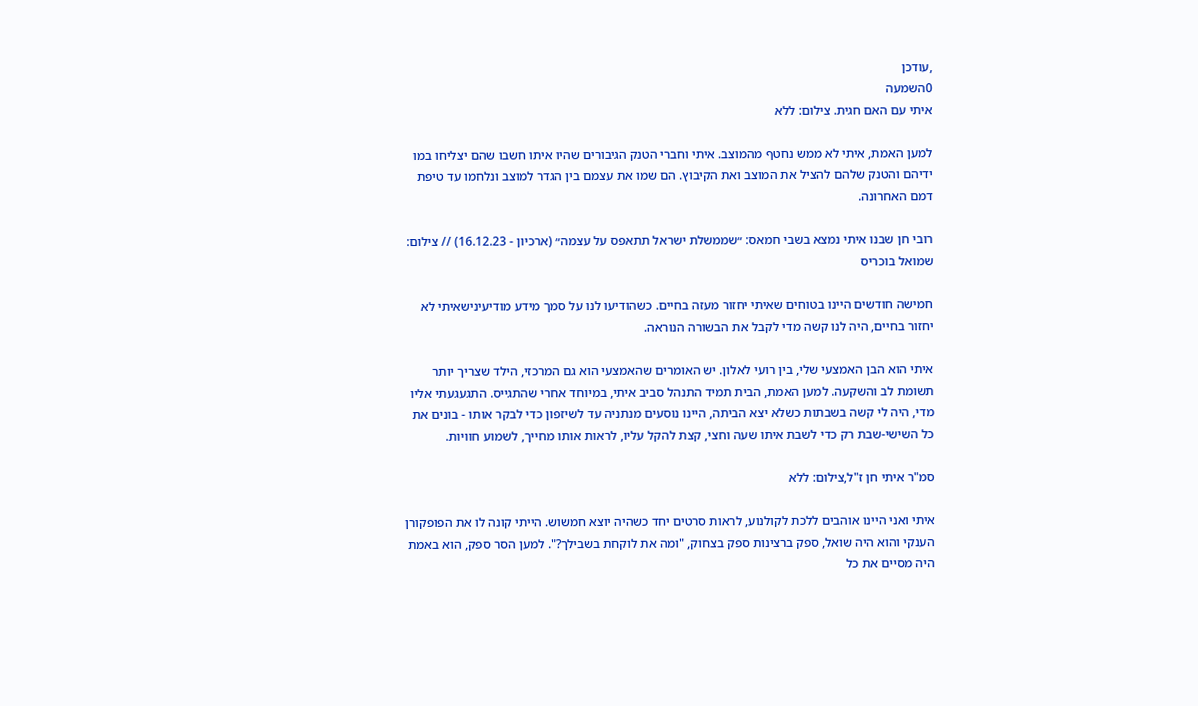,עודכן
0השמעה
איתי עם האם חגית. צילום: ללא

למען האמת, איתי לא ממש נחטף מהמוצב. איתי וחברי הטנק הגיבורים שהיו איתו חשבו שהם יצליחו במו ידיהם והטנק שלהם להציל את המוצב ואת הקיבוץ. הם שמו את עצמם בין הגדר למוצב ונלחמו עד טיפת דמם האחרונה.

רובי חן שבנו איתי נמצא בשבי חמאס: ״שממשלת ישראל תתאפס על עצמה״ (ארכיון - 16.12.23) // צילום: שמואל בוכריס

חמישה חודשים היינו בטוחים שאיתי יחזור מעזה בחיים. כשהודיעו לנו על סמך מידע מודיעינישאיתי לא יחזור בחיים, היה לנו קשה מדי לקבל את הבשורה הנוראה.

איתי הוא הבן האמצעי שלי, בין רועי לאלון. יש האומרים שהאמצעי הוא גם המרכזי, הילד שצריך יותר תשומת לב והשקעה. למען האמת, הבית תמיד התנהל סביב איתי, במיוחד אחרי שהתגייס. התגעגעתי אליו מדי, היה לי קשה בשבתות כשלא יצא הביתה, היינו נוסעים מנתניה עד לשיזפון כדי לבקר אותו - בונים את כל השישי-שבת רק כדי לשבת איתו שעה וחצי, קצת להקל עליו, לראות אותו מחייך, לשמוע חוויות.

סמ"ר איתי חן ז"ל,צילום: ללא

איתי ואני היינו אוהבים ללכת לקולנוע, לראות סרטים יחד כשהיה יוצא חמשוש. הייתי קונה לו את הפופקורן הענקי והוא היה שואל, ספק ברצינות ספק בצחוק, "ומה את לוקחת בשבילך?". למען הסר ספק, הוא באמת היה מסיים את כל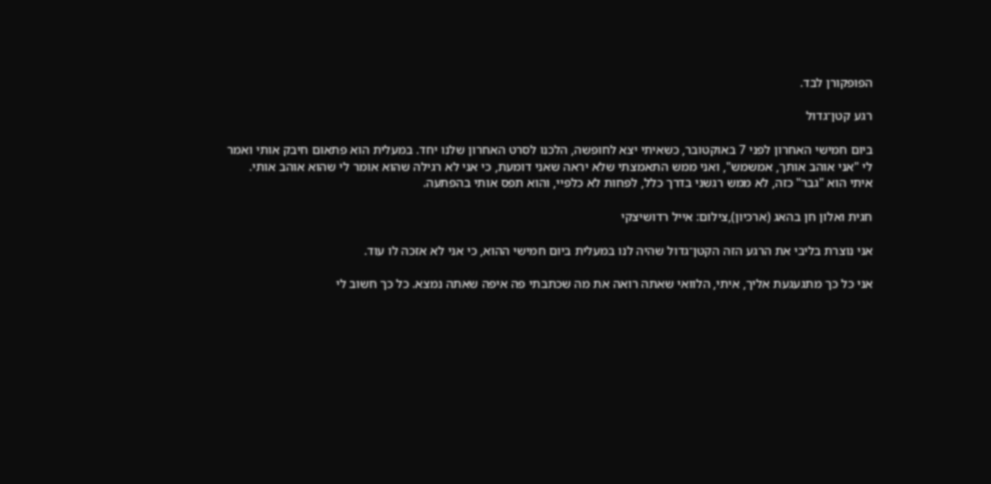הפופקורן לבד.

רגע קטן־גדול

ביום חמישי האחרון לפני 7 באוקטובר, כשאיתי יצא לחופשה, הלכנו לסרט האחרון שלנו יחד. במעלית הוא פתאום חיבק אותי ואמר לי "אני אוהב אותך, אמשמש", ואני ממש התאמצתי שלא יראה שאני דומעת, כי אני לא רגילה שהוא אומר לי שהוא אוהב אותי. איתי הוא "גבר" כזה, לא ממש רגשני בדרך כלל, לפחות לא כלפיי, והוא תפס אותי בהפתעה.

חגית ואלון חן בהאג (ארכיון),צילום: אייל רדושיצקי

אני נוצרת בליבי את הרגע הזה הקטן־גדול שהיה לנו במעלית ביום חמישי ההוא, כי אני לא אזכה לו עוד.

אני כל כך מתגעגעת אליך, איתי, הלוואי שאתה רואה את מה שכתבתי פה איפה שאתה נמצא. כל כך חשוב לי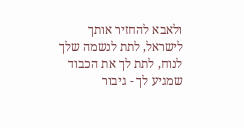ולאבא להחזיר אותך לישראל, לתת לנשמה שלך לנוח, לתת לך את הכבוד שמגיע לך - גיבור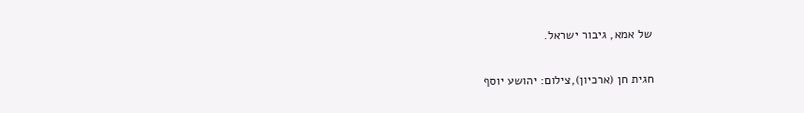של אמא, גיבור ישראל.

חגית חן (ארכיון),צילום: יהושע יוסף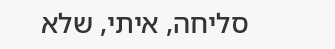סליחה, איתי, שלא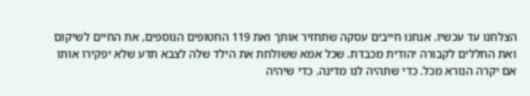הצלחנו עד עכשיו. אנחנו חייבים עסקה שתחזיר אותך ואת 119 החטופים הנוספים, את החיים לשיקום ואת החללים לקבורה יהודית מכבדת. שכל אמא ששולחת את הילד שלה לצבא תדע שלא יפקירו אותו אם יקרה הנורא מכל. כדי שתהיה לנו מדינה. כדי שיהיה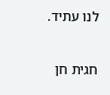לנו עתיד.

חגית חן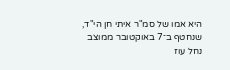היא אמו של סמ"ר איתי חן הי"ד, שנחטף ב־7 באוקטובר ממוצב נחל עוז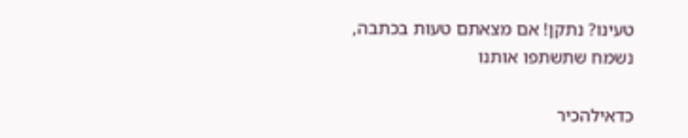טעינו? נתקן! אם מצאתם טעות בכתבה, נשמח שתשתפו אותנו

כדאילהכיר